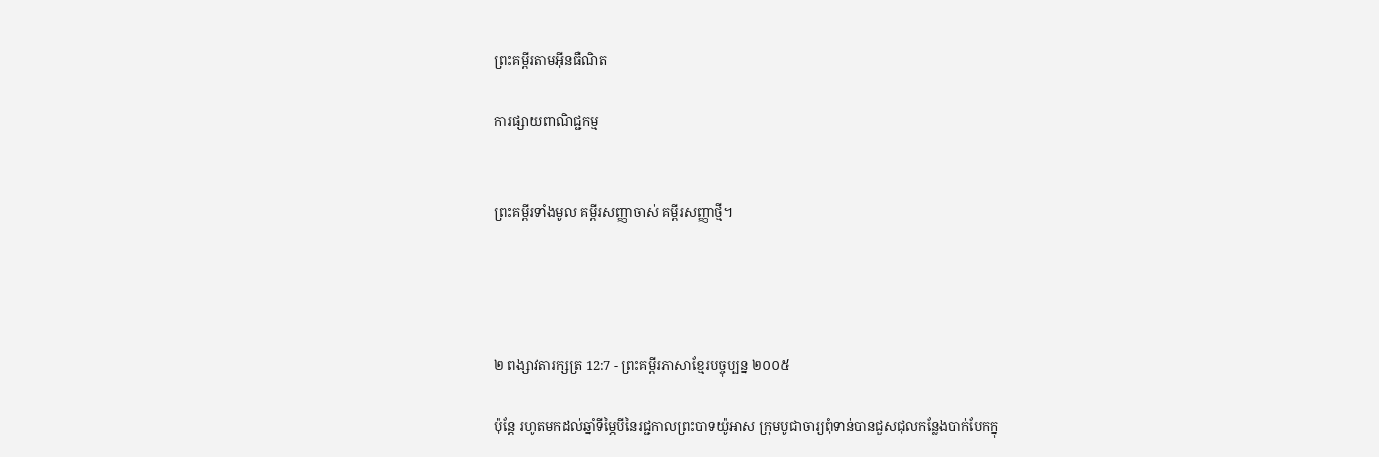ព្រះគម្ពីរតាមអ៊ីនធឺណិត

ការផ្សាយពាណិជ្ជកម្ម


ព្រះគម្ពីរទាំងមូល គម្ពីរសញ្ញាចាស់ គម្ពីរសញ្ញាថ្មី។




២ ពង្សាវ‌តារ‌ក្សត្រ 12:7 - ព្រះគម្ពីរភាសាខ្មែរបច្ចុប្បន្ន ២០០៥

ប៉ុន្តែ រហូតមកដល់ឆ្នាំទីម្ភៃបីនៃរជ្ជកាលព្រះ‌បាទយ៉ូអាស ក្រុមបូជា‌ចារ្យពុំទាន់បានជួស‌ជុលកន្លែងបាក់‌បែកក្នុ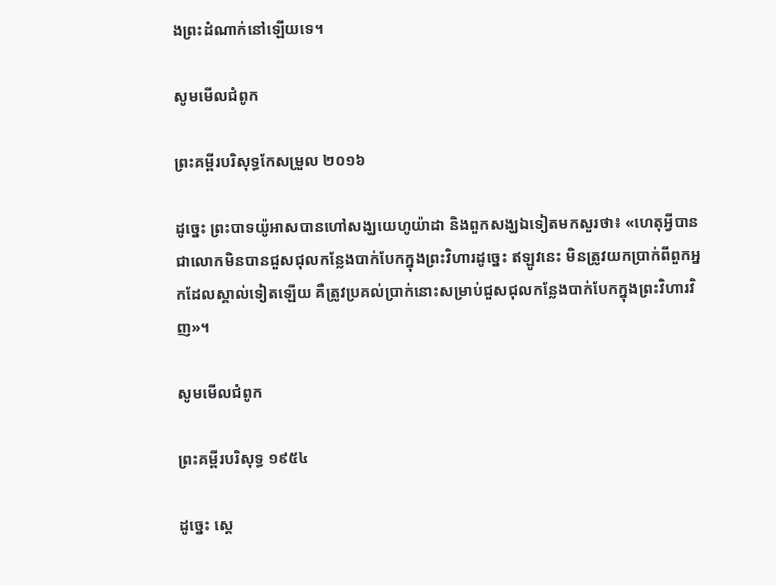ងព្រះ‌ដំណាក់នៅឡើយទេ។

សូមមើលជំពូក

ព្រះគម្ពីរបរិសុទ្ធកែសម្រួល ២០១៦

ដូច្នេះ ព្រះបាទយ៉ូអាសបានហៅសង្ឃយេហូ‌យ៉ា‌ដា និងពួកសង្ឃឯទៀតមកសួរថា៖ «ហេតុអ្វីបានជាលោកមិនបានជួស‌ជុលកន្លែងបាក់បែកក្នុងព្រះ‌វិហារដូច្នេះ ឥឡូវនេះ មិនត្រូវយកប្រាក់ពីពួកអ្នកដែលស្គាល់ទៀតឡើយ គឺត្រូវប្រគល់ប្រាក់នោះសម្រាប់ជួស‌ជុលកន្លែងបាក់បែកក្នុងព្រះ‌វិហារវិញ»។

សូមមើលជំពូក

ព្រះគម្ពីរបរិសុទ្ធ ១៩៥៤

ដូច្នេះ ស្តេ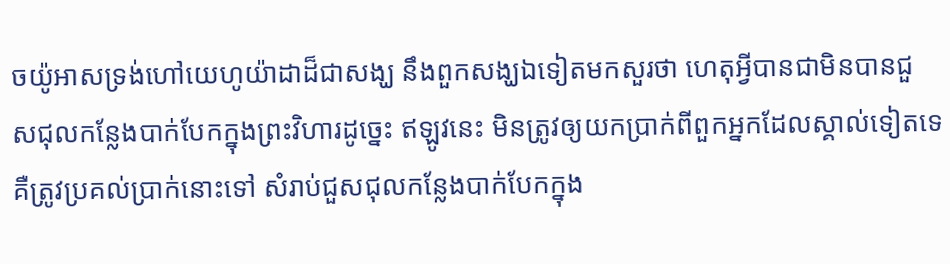ចយ៉ូអាសទ្រង់ហៅយេហូ‌យ៉ាដាដ៏ជាសង្ឃ នឹងពួកសង្ឃឯទៀតមកសួរថា ហេតុអ្វីបានជាមិនបានជួស‌ជុលកន្លែងបាក់បែកក្នុងព្រះ‌វិហារដូច្នេះ ឥឡូវនេះ មិនត្រូវឲ្យយកប្រាក់ពីពួកអ្នកដែលស្គាល់ទៀតទេ គឺត្រូវប្រគល់ប្រាក់នោះទៅ សំរាប់ជួស‌ជុលកន្លែងបាក់បែកក្នុង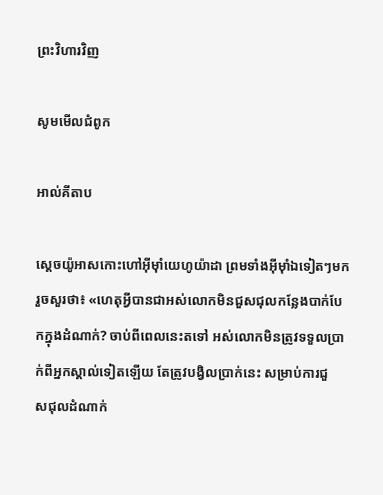ព្រះ‌វិហារវិញ

សូមមើលជំពូក

អាល់គីតាប

ស្តេចយ៉ូអាសកោះហៅអ៊ីមុាំយេហូ‌យ៉ាដា ព្រមទាំងអ៊ីមុាំឯទៀតៗមក រួចសួរថា៖ «ហេតុអ្វីបានជាអស់លោកមិនជួស‌ជុលកន្លែងបាក់‌បែកក្នុងដំណាក់? ចាប់ពីពេលនេះតទៅ អស់លោកមិនត្រូវទទួលប្រាក់ពីអ្នកស្គាល់ទៀតឡើយ តែត្រូវបង្វិលប្រាក់នេះ សម្រាប់ការជួស‌ជុលដំណាក់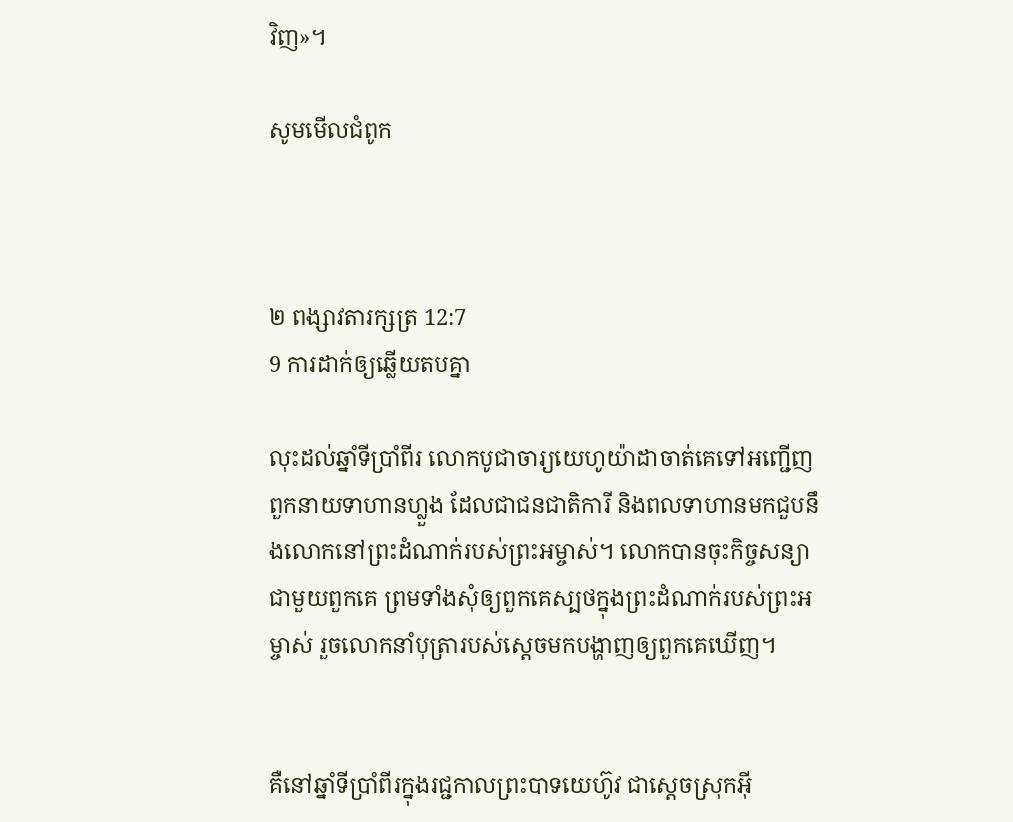វិញ»។

សូមមើលជំពូក



២ ពង្សាវ‌តារ‌ក្សត្រ 12:7
9 ការដាក់ឲ្យឆ្លើយតបគ្នា

លុះដល់ឆ្នាំទីប្រាំ‌ពីរ លោកបូជា‌ចារ្យយេ‌ហូ‌យ៉ា‌ដាចាត់គេទៅអញ្ជើញពួកនាយទាហានហ្លួង ដែលជាជន‌ជាតិការី និងពលទាហានមកជួបនឹងលោកនៅព្រះ‌ដំណាក់របស់ព្រះ‌អម្ចាស់។ លោកបានចុះកិច្ច‌សន្យាជាមួយពួកគេ ព្រមទាំងសុំឲ្យពួកគេស្បថក្នុងព្រះ‌ដំណាក់របស់ព្រះ‌អម្ចាស់ រួចលោកនាំបុត្រារបស់ស្ដេចមកបង្ហាញឲ្យពួកគេឃើញ។


គឺនៅឆ្នាំទីប្រាំ‌ពីរក្នុងរជ្ជកាលព្រះ‌បាទយេហ៊ូវ ជាស្ដេចស្រុកអ៊ី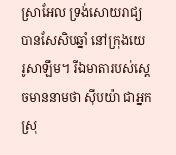ស្រា‌អែល ទ្រង់សោយ‌រាជ្យបានសែ‌សិប‌ឆ្នាំ នៅក្រុងយេរូ‌សាឡឹម។ រីឯមាតារបស់ស្ដេចមាននាមថា ស៊ីប‌យ៉ា ជាអ្នកស្រុ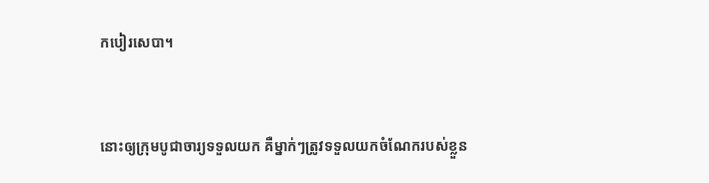កបៀរ‌សេ‌បា។


នោះឲ្យក្រុមបូជា‌ចារ្យទទួលយក គឺម្នាក់ៗត្រូវទទួលយកចំណែករបស់ខ្លួន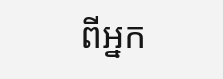ពីអ្នក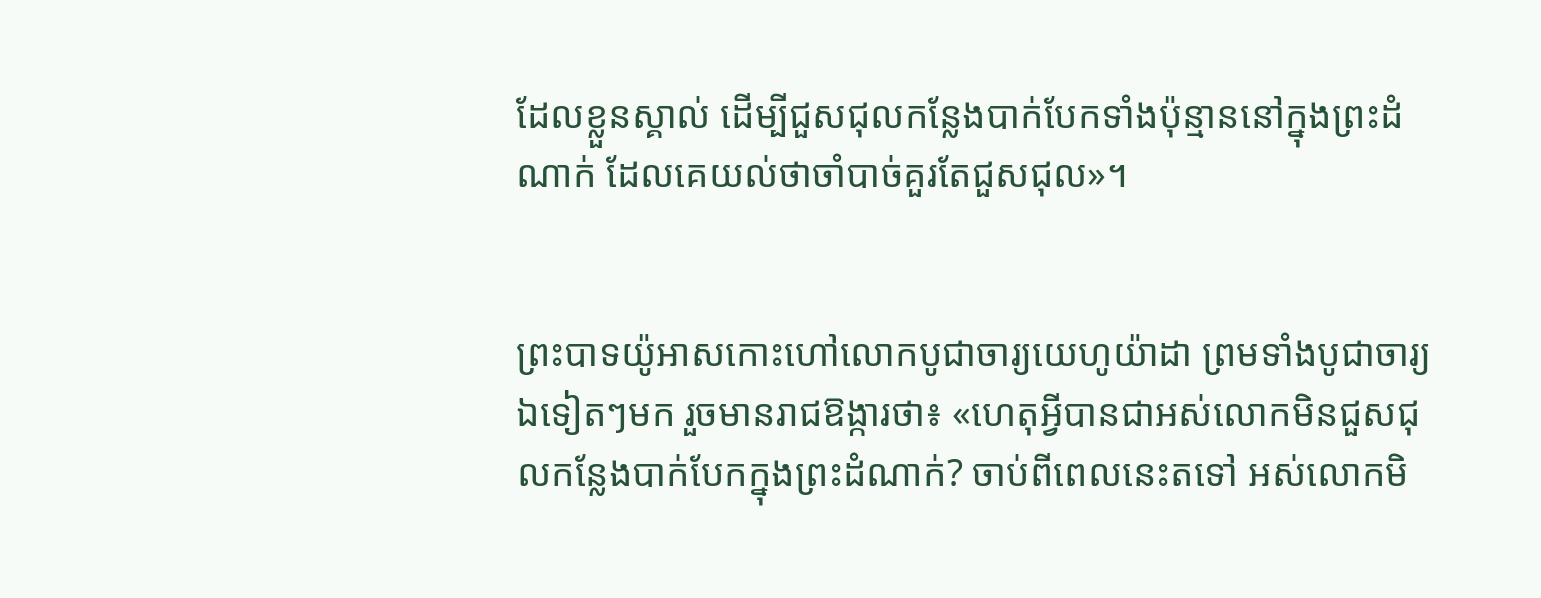ដែលខ្លួនស្គាល់ ដើម្បីជួស‌ជុលកន្លែងបាក់បែកទាំងប៉ុន្មាននៅក្នុងព្រះ‌ដំណាក់ ដែលគេយល់ថាចាំបាច់គួរតែជួស‌ជុល»។


ព្រះ‌បាទយ៉ូអាសកោះហៅលោកបូជា‌ចារ្យយេហូ‌យ៉ាដា ព្រមទាំងបូជា‌ចារ្យឯទៀតៗមក រួចមានរាជ‌ឱង្ការថា៖ «ហេតុអ្វីបានជាអស់លោកមិនជួស‌ជុលកន្លែងបាក់‌បែកក្នុងព្រះ‌ដំណាក់? ចាប់ពីពេលនេះតទៅ អស់លោកមិ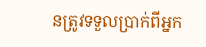នត្រូវទទួលប្រាក់ពីអ្នក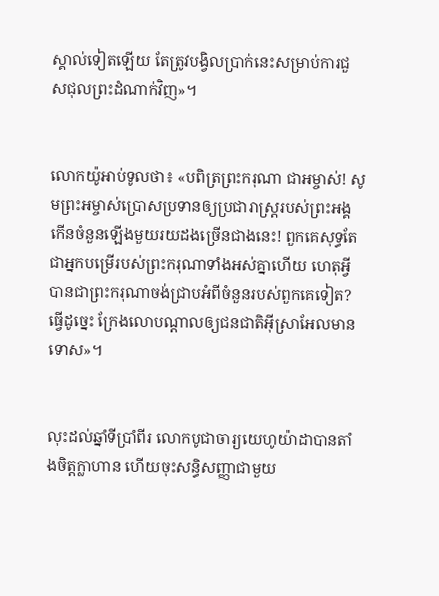ស្គាល់ទៀតឡើយ តែត្រូវបង្វិលប្រាក់នេះសម្រាប់ការជួស‌ជុលព្រះ‌ដំណាក់វិញ»។


លោកយ៉ូអាប់ទូលថា៖ «បពិត្រព្រះ‌ករុណា ជាអម្ចាស់! សូមព្រះ‌អម្ចាស់ប្រោសប្រទានឲ្យប្រជា‌រាស្ត្ររបស់ព្រះអង្គ កើនចំនួនឡើងមួយរយដងច្រើនជាងនេះ! ពួកគេសុទ្ធតែជាអ្នកបម្រើរបស់ព្រះ‌ករុណាទាំងអស់គ្នាហើយ ហេតុអ្វីបានជាព្រះ‌ករុណាចង់ជ្រាបអំពីចំនួនរបស់ពួកគេទៀត? ធ្វើដូច្នេះ ក្រែងលោបណ្ដាលឲ្យជន‌ជាតិអ៊ីស្រា‌អែលមានទោស»។


លុះដល់ឆ្នាំទីប្រាំ‌ពីរ លោកបូជា‌ចារ្យយេហូ‌យ៉ាដាបានតាំងចិត្តក្លា‌ហាន ហើយចុះសន្ធិ‌សញ្ញាជាមួយ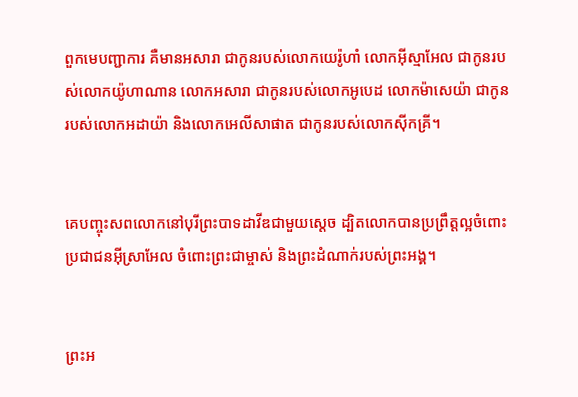ពួកមេបញ្ជា‌ការ គឺមានអសា‌រា ជាកូនរបស់លោកយេរ៉ូ‌ហាំ លោកអ៊ីស្មា‌អែល ជាកូនរបស់លោកយ៉ូហាណាន លោកអសា‌រា ជាកូនរបស់លោកអូបេដ លោកម៉ាសេ‌យ៉ា ជាកូនរបស់លោកអដា‌យ៉ា និងលោកអេលី‌សាផាត ជាកូនរបស់លោកស៊ីក‌គ្រី។


គេបញ្ចុះសពលោកនៅបុរីព្រះ‌បាទដាវីឌជាមួយស្ដេច ដ្បិតលោកបានប្រព្រឹត្តល្អចំពោះប្រជា‌ជនអ៊ីស្រា‌អែល ចំពោះព្រះ‌ជាម្ចាស់ និងព្រះ‌ដំណាក់របស់ព្រះអង្គ។


ព្រះ‌អ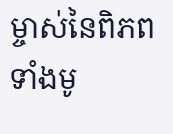ម្ចាស់នៃពិភពទាំងមូ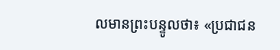លមានព្រះ‌បន្ទូលថា៖ «ប្រជា‌ជន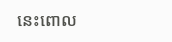នេះពោល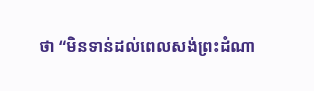ថា “មិនទាន់ដល់ពេលសង់ព្រះ‌ដំណា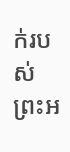ក់របស់ព្រះ‌អ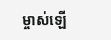ម្ចាស់ឡើ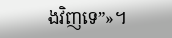ងវិញទេ”»។